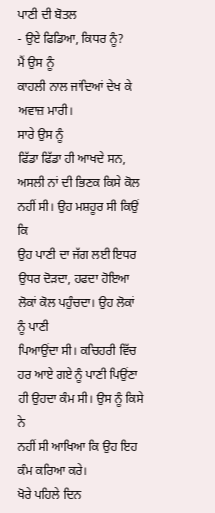ਪਾਣੀ ਦੀ ਬੋਤਲ
- ਉਏ ਫਿਡਿਆ, ਕਿਧਰ ਨੂੰ?
ਮੈਂ ਉਸ ਨੂੰ
ਕਾਹਲੀ ਨਾਲ ਜਾਂਦਿਆਂ ਦੇਖ ਕੇ ਅਵਾਜ਼ ਮਾਰੀ।
ਸਾਰੇ ਉਸ ਨੂੰ
ਫਿੱਡਾ ਫਿੱਡਾ ਹੀ ਆਖਦੇ ਸਨ, ਅਸਲੀ ਨਾਂ ਦੀ ਭਿਣਕ ਕਿਸੇ ਕੋਲ ਨਹੀਂ ਸੀ। ਉਹ ਮਸ਼ਹੂਰ ਸੀ ਕਿਉਂ ਕਿ
ਉਹ ਪਾਣੀ ਦਾ ਜੱਗ ਲਈ ਇਧਰ ਉਧਰ ਦੋੜਦਾ, ਹਫਦਾ ਹੋਇਆ ਲੋਕਾਂ ਕੋਲ ਪਹੁੰਚਦਾ। ਉਹ ਲੋਕਾਂ ਨੂੰ ਪਾਣੀ
ਪਿਆਉਂਦਾ ਸੀ। ਕਚਿਹਰੀ ਵਿੱਚ ਹਰ ਆਏ ਗਏ ਨੂੰ ਪਾਣੀ ਪਿਉਂਣਾ ਹੀ ਉਹਦਾ ਕੰਮ ਸੀ। ਉਸ ਨੂੰ ਕਿਸੇ ਨੇ
ਨਹੀਂ ਸੀ ਆਖਿਆ ਕਿ ਉਹ ਇਹ ਕੰਮ ਕਰਿਆ ਕਰੇ।
ਖੋਰੇ ਪਹਿਲੇ ਦਿਨ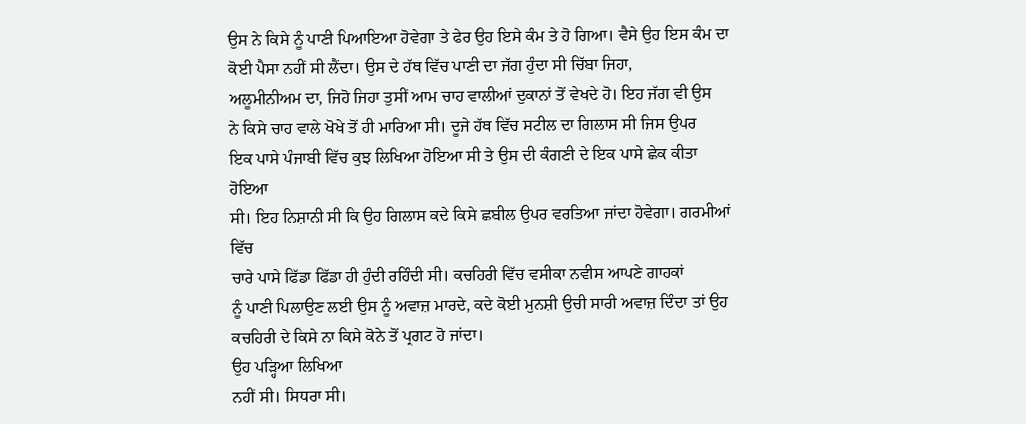ਉਸ ਨੇ ਕਿਸੇ ਨੂੰ ਪਾਣੀ ਪਿਆਇਆ ਹੋਵੇਗਾ ਤੇ ਫੇਰ ਉਹ ਇਸੇ ਕੰਮ ਤੇ ਹੋ ਗਿਆ। ਵੈਸੇ ਉਹ ਇਸ ਕੰਮ ਦਾ
ਕੋਈ ਪੈਸਾ ਨਹੀਂ ਸੀ ਲੈਂਦਾ। ਉਸ ਦੇ ਹੱਥ ਵਿੱਚ ਪਾਣੀ ਦਾ ਜੱਗ ਹੁੰਦਾ ਸੀ ਚਿੱਬਾ ਜਿਹਾ,
ਅਲੂਮੀਨੀਅਮ ਦਾ, ਜਿਹੋ ਜਿਹਾ ਤੁਸੀਂ ਆਮ ਚਾਹ ਵਾਲੀਆਂ ਦੁਕਾਨਾਂ ਤੋਂ ਵੇਖਦੇ ਹੋ। ਇਹ ਜੱਗ ਵੀ ਉਸ
ਨੇ ਕਿਸੇ ਚਾਹ ਵਾਲੇ ਖੋਖੇ ਤੋਂ ਹੀ ਮਾਰਿਆ ਸੀ। ਦੂਜੇ ਹੱਥ ਵਿੱਚ ਸਟੀਲ ਦਾ ਗਿਲਾਸ ਸੀ ਜਿਸ ਉਪਰ
ਇਕ ਪਾਸੇ ਪੰਜਾਬੀ ਵਿੱਚ ਕੁਝ ਲਿਖਿਆ ਹੋਇਆ ਸੀ ਤੇ ਉਸ ਦੀ ਕੰਗਣੀ ਦੇ ਇਕ ਪਾਸੇ ਛੇਕ ਕੀਤਾ ਹੋਇਆ
ਸੀ। ਇਹ ਨਿਸ਼ਾਨੀ ਸੀ ਕਿ ਉਹ ਗਿਲਾਸ ਕਦੇ ਕਿਸੇ ਛਬੀਲ ਉਪਰ ਵਰਤਿਆ ਜਾਂਦਾ ਹੋਵੇਗਾ। ਗਰਮੀਆਂ ਵਿੱਚ
ਚਾਰੇ ਪਾਸੇ ਫਿੱਡਾ ਫਿੱਡਾ ਹੀ ਹੁੰਦੀ ਰਹਿੰਦੀ ਸੀ। ਕਚਹਿਰੀ ਵਿੱਚ ਵਸੀਕਾ ਨਵੀਸ ਆਪਣੇ ਗਾਹਕਾਂ
ਨੂੰ ਪਾਣੀ ਪਿਲਾਉਣ ਲਈ ਉਸ ਨੂੰ ਅਵਾਜ਼ ਮਾਰਦੇ, ਕਦੇ ਕੋਈ ਮੁਨਸ਼ੀ ਉਚੀ ਸਾਰੀ ਅਵਾਜ਼ ਦਿੰਦਾ ਤਾਂ ਉਹ
ਕਚਹਿਰੀ ਦੇ ਕਿਸੇ ਨਾ ਕਿਸੇ ਕੋਨੇ ਤੋਂ ਪ੍ਰਗਟ ਹੋ ਜਾਂਦਾ।
ਉਹ ਪੜ੍ਹਿਆ ਲਿਖਿਆ
ਨਹੀਂ ਸੀ। ਸਿਧਰਾ ਸੀ।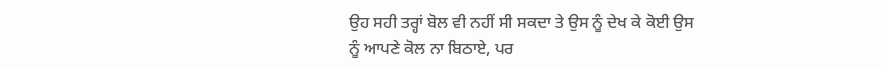ਉਹ ਸਹੀ ਤਰ੍ਹਾਂ ਬੋਲ ਵੀ ਨਹੀਂ ਸੀ ਸਕਦਾ ਤੇ ਉਸ ਨੂੰ ਦੇਖ ਕੇ ਕੋਈ ਉਸ
ਨੂੰ ਆਪਣੇ ਕੋਲ ਨਾ ਬਿਠਾਏ, ਪਰ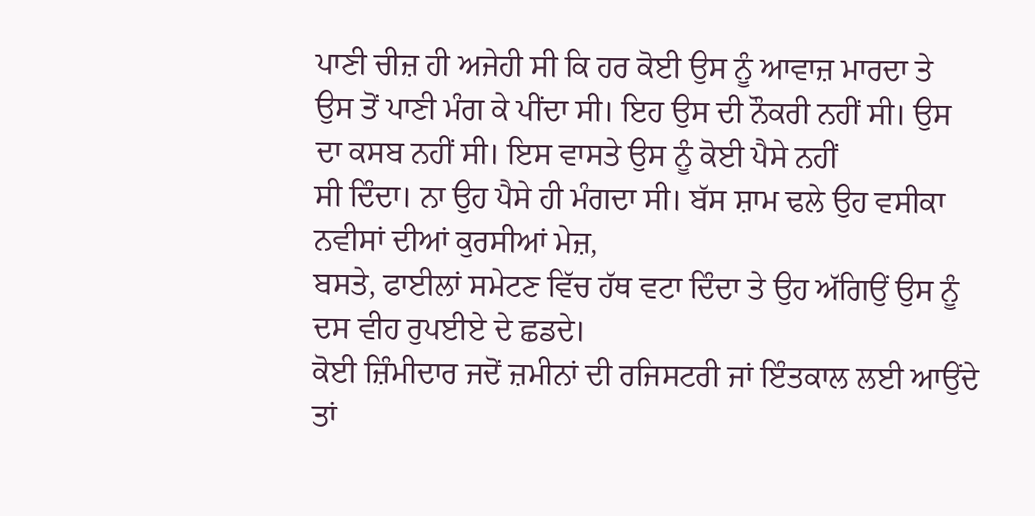ਪਾਣੀ ਚੀਜ਼ ਹੀ ਅਜੇਹੀ ਸੀ ਕਿ ਹਰ ਕੋਈ ਉਸ ਨੂੰ ਆਵਾਜ਼ ਮਾਰਦਾ ਤੇ
ਉਸ ਤੋਂ ਪਾਣੀ ਮੰਗ ਕੇ ਪੀਂਦਾ ਸੀ। ਇਹ ਉਸ ਦੀ ਨੌਕਰੀ ਨਹੀਂ ਸੀ। ਉਸ ਦਾ ਕਸਬ ਨਹੀਂ ਸੀ। ਇਸ ਵਾਸਤੇ ਉਸ ਨੂੰ ਕੋਈ ਪੈਸੇ ਨਹੀਂ
ਸੀ ਦਿੰਦਾ। ਨਾ ਉਹ ਪੈਸੇ ਹੀ ਮੰਗਦਾ ਸੀ। ਬੱਸ ਸ਼ਾਮ ਢਲੇ ਉਹ ਵਸੀਕਾ ਨਵੀਸਾਂ ਦੀਆਂ ਕੁਰਸੀਆਂ ਮੇਜ਼,
ਬਸਤੇ, ਫਾਈਲਾਂ ਸਮੇਟਣ ਵਿੱਚ ਹੱਥ ਵਟਾ ਦਿੰਦਾ ਤੇ ਉਹ ਅੱਗਿਉਂ ਉਸ ਨੂੰ ਦਸ ਵੀਹ ਰੁਪਈਏ ਦੇ ਛਡਦੇ।
ਕੋਈ ਜ਼ਿੰਮੀਦਾਰ ਜਦੋਂ ਜ਼ਮੀਨਾਂ ਦੀ ਰਜਿਸਟਰੀ ਜਾਂ ਇੰਤਕਾਲ ਲਈ ਆਉਂਦੇ ਤਾਂ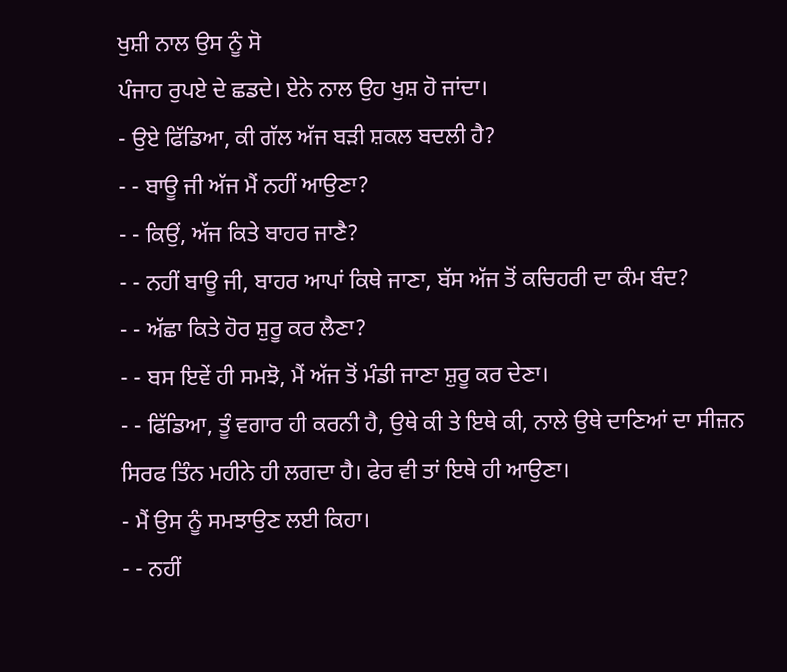ਖੁਸ਼ੀ ਨਾਲ ਉਸ ਨੂੰ ਸੋ
ਪੰਜਾਹ ਰੁਪਏ ਦੇ ਛਡਦੇ। ਏਨੇ ਨਾਲ ਉਹ ਖੁਸ਼ ਹੋ ਜਾਂਦਾ।
- ਉਏ ਫਿੱਡਿਆ, ਕੀ ਗੱਲ ਅੱਜ ਬੜੀ ਸ਼ਕਲ ਬਦਲੀ ਹੈ?
- - ਬਾਊ ਜੀ ਅੱਜ ਮੈਂ ਨਹੀਂ ਆਉਣਾ?
- - ਕਿਉਂ, ਅੱਜ ਕਿਤੇ ਬਾਹਰ ਜਾਣੈ?
- - ਨਹੀਂ ਬਾਊ ਜੀ, ਬਾਹਰ ਆਪਾਂ ਕਿਥੇ ਜਾਣਾ, ਬੱਸ ਅੱਜ ਤੋਂ ਕਚਿਹਰੀ ਦਾ ਕੰਮ ਬੰਦ?
- - ਅੱਛਾ ਕਿਤੇ ਹੋਰ ਸ਼ੁਰੂ ਕਰ ਲੈਣਾ?
- - ਬਸ ਇਵੇਂ ਹੀ ਸਮਝੋ, ਮੈਂ ਅੱਜ ਤੋਂ ਮੰਡੀ ਜਾਣਾ ਸ਼ੁਰੂ ਕਰ ਦੇਣਾ।
- - ਫਿੱਡਿਆ, ਤੂੰ ਵਗਾਰ ਹੀ ਕਰਨੀ ਹੈ, ਉਥੇ ਕੀ ਤੇ ਇਥੇ ਕੀ, ਨਾਲੇ ਉਥੇ ਦਾਣਿਆਂ ਦਾ ਸੀਜ਼ਨ ਸਿਰਫ ਤਿੰਨ ਮਹੀਨੇ ਹੀ ਲਗਦਾ ਹੈ। ਫੇਰ ਵੀ ਤਾਂ ਇਥੇ ਹੀ ਆਉਣਾ।
- ਮੈਂ ਉਸ ਨੂੰ ਸਮਝਾਉਣ ਲਈ ਕਿਹਾ।
- - ਨਹੀਂ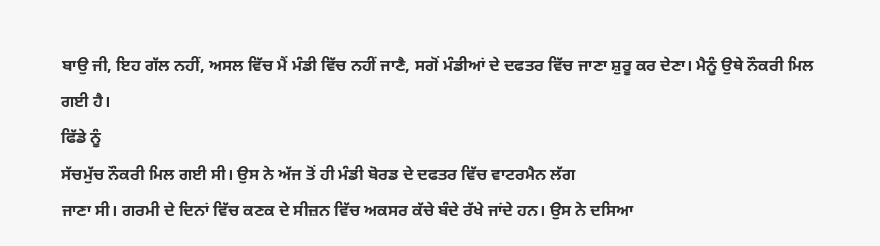ਬਾਉ ਜੀ, ਇਹ ਗੱਲ ਨਹੀਂ, ਅਸਲ ਵਿੱਚ ਮੈਂ ਮੰਡੀ ਵਿੱਚ ਨਹੀਂ ਜਾਣੈ, ਸਗੋਂ ਮੰਡੀਆਂ ਦੇ ਦਫਤਰ ਵਿੱਚ ਜਾਣਾ ਸ਼ੁਰੂ ਕਰ ਦੇਣਾ। ਮੈਨੂੰ ਉਥੇ ਨੌਕਰੀ ਮਿਲ ਗਈ ਹੈ।
ਫਿੱਡੇ ਨੂੰ
ਸੱਚਮੁੱਚ ਨੌਕਰੀ ਮਿਲ ਗਈ ਸੀ। ਉਸ ਨੇ ਅੱਜ ਤੋਂ ਹੀ ਮੰਡੀ ਬੋਰਡ ਦੇ ਦਫਤਰ ਵਿੱਚ ਵਾਟਰਮੈਨ ਲੱਗ
ਜਾਣਾ ਸੀ। ਗਰਮੀ ਦੇ ਦਿਨਾਂ ਵਿੱਚ ਕਣਕ ਦੇ ਸੀਜ਼ਨ ਵਿੱਚ ਅਕਸਰ ਕੱਚੇ ਬੰਦੇ ਰੱਖੇ ਜਾਂਦੇ ਹਨ। ਉਸ ਨੇ ਦਸਿਆ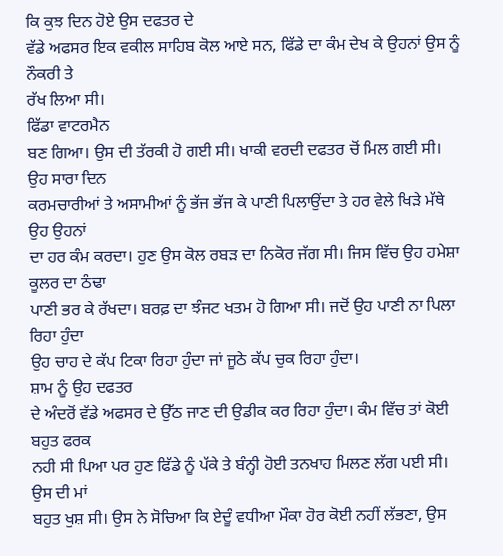ਕਿ ਕੁਝ ਦਿਨ ਹੋਏ ਉਸ ਦਫਤਰ ਦੇ
ਵੱਡੇ ਅਫਸਰ ਇਕ ਵਕੀਲ ਸਾਹਿਬ ਕੋਲ ਆਏ ਸਨ, ਫਿੱਡੇ ਦਾ ਕੰਮ ਦੇਖ ਕੇ ਉਹਨਾਂ ਉਸ ਨੂੰ ਨੌਕਰੀ ਤੇ
ਰੱਖ ਲਿਆ ਸੀ।
ਫਿੱਡਾ ਵਾਟਰਮੈਨ
ਬਣ ਗਿਆ। ਉਸ ਦੀ ਤੱਰਕੀ ਹੋ ਗਈ ਸੀ। ਖਾਕੀ ਵਰਦੀ ਦਫਤਰ ਚੋਂ ਮਿਲ ਗਈ ਸੀ। ਉਹ ਸਾਰਾ ਦਿਨ
ਕਰਮਚਾਰੀਆਂ ਤੇ ਅਸਾਮੀਆਂ ਨੂੰ ਭੱਜ ਭੱਜ ਕੇ ਪਾਣੀ ਪਿਲਾਉਂਦਾ ਤੇ ਹਰ ਵੇਲੇ ਖਿੜੇ ਮੱਥੇ ਉਹ ਉਹਨਾਂ
ਦਾ ਹਰ ਕੰਮ ਕਰਦਾ। ਹੁਣ ਉਸ ਕੋਲ ਰਬੜ ਦਾ ਨਿਕੋਰ ਜੱਗ ਸੀ। ਜਿਸ ਵਿੱਚ ਉਹ ਹਮੇਸ਼ਾ ਕੂਲਰ ਦਾ ਠੰਢਾ
ਪਾਣੀ ਭਰ ਕੇ ਰੱਖਦਾ। ਬਰਫ਼ ਦਾ ਝੰਜਟ ਖਤਮ ਹੋ ਗਿਆ ਸੀ। ਜਦੋਂ ਉਹ ਪਾਣੀ ਨਾ ਪਿਲਾ ਰਿਹਾ ਹੁੰਦਾ
ਉਹ ਚਾਹ ਦੇ ਕੱਪ ਟਿਕਾ ਰਿਹਾ ਹੁੰਦਾ ਜਾਂ ਜੂਠੇ ਕੱਪ ਚੁਕ ਰਿਹਾ ਹੁੰਦਾ।
ਸ਼ਾਮ ਨੂੰ ਉਹ ਦਫਤਰ
ਦੇ ਅੰਦਰੋਂ ਵੱਡੇ ਅਫਸਰ ਦੇ ਉੱਠ ਜਾਣ ਦੀ ਉਡੀਕ ਕਰ ਰਿਹਾ ਹੁੰਦਾ। ਕੰਮ ਵਿੱਚ ਤਾਂ ਕੋਈ ਬਹੁਤ ਫਰਕ
ਨਹੀ ਸੀ ਪਿਆ ਪਰ ਹੁਣ ਫਿੱਡੇ ਨੂੰ ਪੱਕੇ ਤੇ ਬੰਨ੍ਹੀ ਹੋਈ ਤਨਖਾਹ ਮਿਲਣ ਲੱਗ ਪਈ ਸੀ। ਉਸ ਦੀ ਮਾਂ
ਬਹੁਤ ਖੁਸ਼ ਸੀ। ਉਸ ਨੇ ਸੋਚਿਆ ਕਿ ਏਦੂੰ ਵਧੀਆ ਮੌਕਾ ਹੋਰ ਕੋਈ ਨਹੀਂ ਲੱਭਣਾ, ਉਸ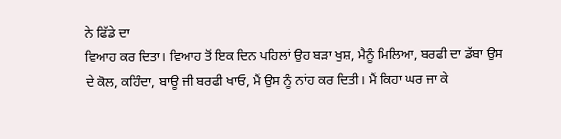ਨੇ ਫਿੱਡੇ ਦਾ
ਵਿਆਹ ਕਰ ਦਿਤਾ। ਵਿਆਹ ਤੋਂ ਇਕ ਦਿਨ ਪਹਿਲਾਂ ਉਹ ਬੜਾ ਖੁਸ਼, ਮੈਨੂੰ ਮਿਲਿਆ, ਬਰਫੀ ਦਾ ਡੱਬਾ ਉਸ
ਦੇ ਕੋਲ, ਕਹਿੰਦਾ, ਬਾਊ ਜੀ ਬਰਫੀ ਖਾਓ, ਮੈਂ ਉਸ ਨੂੰ ਨਾਂਹ ਕਰ ਦਿਤੀ। ਮੈਂ ਕਿਹਾ ਘਰ ਜਾ ਕੇ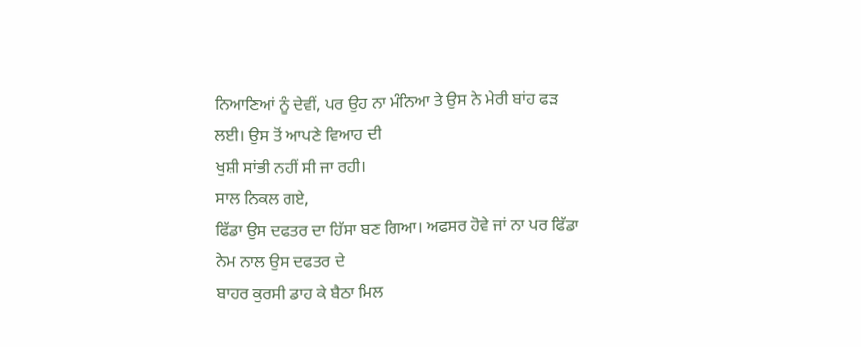ਨਿਆਣਿਆਂ ਨੂੰ ਦੇਵੀਂ, ਪਰ ਉਹ ਨਾ ਮੰਨਿਆ ਤੇ ਉਸ ਨੇ ਮੇਰੀ ਬਾਂਹ ਫੜ ਲਈ। ਉਸ ਤੋਂ ਆਪਣੇ ਵਿਆਹ ਦੀ
ਖੁਸ਼ੀ ਸਾਂਭੀ ਨਹੀਂ ਸੀ ਜਾ ਰਹੀ।
ਸਾਲ ਨਿਕਲ ਗਏ,
ਫਿੱਡਾ ਉਸ ਦਫਤਰ ਦਾ ਹਿੱਸਾ ਬਣ ਗਿਆ। ਅਫਸਰ ਹੋਵੇ ਜਾਂ ਨਾ ਪਰ ਫਿੱਡਾ ਨੇਮ ਨਾਲ ਉਸ ਦਫਤਰ ਦੇ
ਬਾਹਰ ਕੁਰਸੀ ਡਾਹ ਕੇ ਬੈਠਾ ਮਿਲ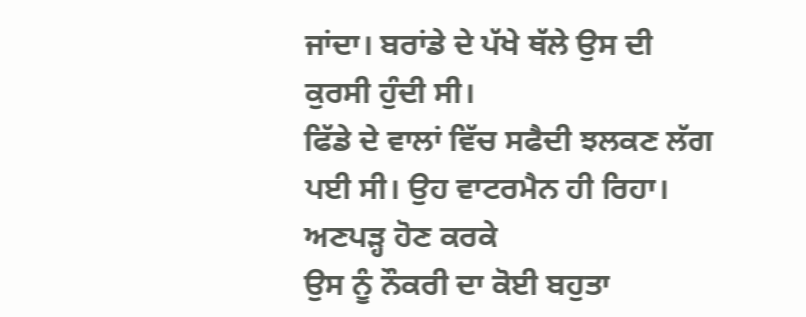ਜਾਂਦਾ। ਬਰਾਂਡੇ ਦੇ ਪੱਖੇ ਥੱਲੇ ਉਸ ਦੀ ਕੁਰਸੀ ਹੁੰਦੀ ਸੀ।
ਫਿੱਡੇ ਦੇ ਵਾਲਾਂ ਵਿੱਚ ਸਫੈਦੀ ਝਲਕਣ ਲੱਗ ਪਈ ਸੀ। ਉਹ ਵਾਟਰਮੈਨ ਹੀ ਰਿਹਾ। ਅਣਪੜ੍ਹ ਹੋਣ ਕਰਕੇ
ਉਸ ਨੂੰ ਨੌਕਰੀ ਦਾ ਕੋਈ ਬਹੁਤਾ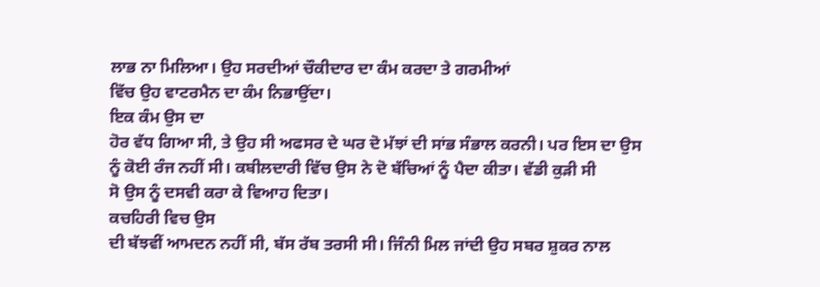ਲਾਭ ਨਾ ਮਿਲਿਆ। ਉਹ ਸਰਦੀਆਂ ਚੌਕੀਦਾਰ ਦਾ ਕੰਮ ਕਰਦਾ ਤੇ ਗਰਮੀਆਂ
ਵਿੱਚ ਉਹ ਵਾਟਰਮੈਨ ਦਾ ਕੰਮ ਨਿਭਾਉਂਦਾ।
ਇਕ ਕੰਮ ਉਸ ਦਾ
ਹੋਰ ਵੱਧ ਗਿਆ ਸੀ, ਤੇ ਉਹ ਸੀ ਅਫਸਰ ਦੇ ਘਰ ਦੋ ਮੱਝਾਂ ਦੀ ਸਾਂਭ ਸੰਭਾਲ ਕਰਨੀ। ਪਰ ਇਸ ਦਾ ਉਸ
ਨੂੰ ਕੋਈ ਰੰਜ ਨਹੀਂ ਸੀ। ਕਬੀਲਦਾਰੀ ਵਿੱਚ ਉਸ ਨੇ ਦੋ ਬੱਚਿਆਂ ਨੂੰ ਪੈਦਾ ਕੀਤਾ। ਵੱਡੀ ਕੁੜੀ ਸੀ
ਸੋ ਉਸ ਨੂੰ ਦਸਵੀ ਕਰਾ ਕੇ ਵਿਆਹ ਦਿਤਾ।
ਕਚਹਿਰੀ ਵਿਚ ਉਸ
ਦੀ ਬੱਝਵੀਂ ਆਮਦਨ ਨਹੀਂ ਸੀ, ਬੱਸ ਰੱਬ ਤਰਸੀ ਸੀ। ਜਿੰਨੀ ਮਿਲ ਜਾਂਦੀ ਉਹ ਸਬਰ ਸ਼ੁਕਰ ਨਾਲ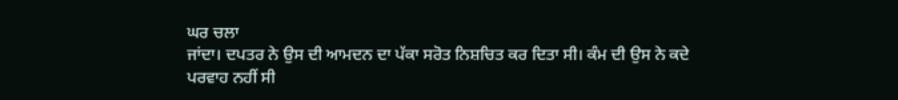ਘਰ ਚਲਾ
ਜਾਂਦਾ। ਦਪਤਰ ਨੇ ਉਸ ਦੀ ਆਮਦਨ ਦਾ ਪੱਕਾ ਸਰੋਤ ਨਿਸ਼ਚਿਤ ਕਰ ਦਿਤਾ ਸੀ। ਕੰਮ ਦੀ ਉਸ ਨੇ ਕਦੇ
ਪਰਵਾਹ ਨਹੀਂ ਸੀ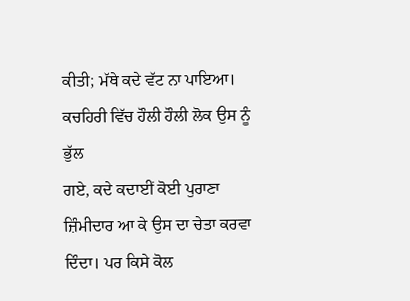ਕੀਤੀ; ਮੱਥੇ ਕਦੇ ਵੱਟ ਨਾ ਪਾਇਆ। ਕਚਹਿਰੀ ਵਿੱਚ ਹੌਲੀ ਹੌਲੀ ਲੋਕ ਉਸ ਨੂੰ ਭੁੱਲ
ਗਏ, ਕਦੇ ਕਦਾਈਂ ਕੋਈ ਪੁਰਾਣਾ ਜ਼ਿੰਮੀਦਾਰ ਆ ਕੇ ਉਸ ਦਾ ਚੇਤਾ ਕਰਵਾ ਦਿੰਦਾ। ਪਰ ਕਿਸੇ ਕੋਲ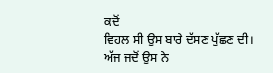ਕਦੋਂ
ਵਿਹਲ ਸੀ ਉਸ ਬਾਰੇ ਦੱਸਣ ਪੁੱਛਣ ਦੀ।
ਅੱਜ ਜਦੋਂ ਉਸ ਨੇ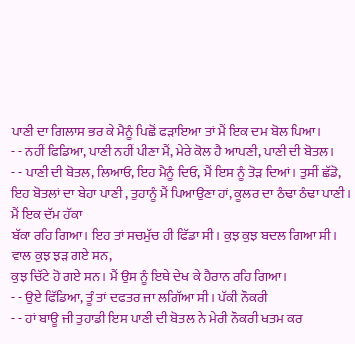ਪਾਣੀ ਦਾ ਗਿਲਾਸ ਭਰ ਕੇ ਮੈਨੂੰ ਪਿਛੋਂ ਫੜਾਇਆ ਤਾਂ ਮੈਂ ਇਕ ਦਮ ਬੋਲ ਪਿਆ।
- - ਨਹੀਂ ਫਿਡਿਆ, ਪਾਣੀ ਨਹੀਂ ਪੀਣਾ ਮੈਂ, ਮੇਰੇ ਕੋਲ ਹੈ ਆਪਣੀ, ਪਾਣੀ ਦੀ ਬੋਤਲ।
- - ਪਾਣੀ ਦੀ ਬੋਤਲ, ਲਿਆਓ, ਇਹ ਮੈਨੂੰ ਦਿਓ, ਮੈਂ ਇਸ ਨੂੰ ਤੋੜ ਦਿਆਂ। ਤੁਸੀਂ ਛੱਡੋ, ਇਹ ਬੋਤਲਾਂ ਦਾ ਬੇਹਾ ਪਾਣੀ , ਤੁਹਾਨੂੰ ਮੈਂ ਪਿਆਉਣਾ ਹਾਂ, ਕੂਲਰ ਦਾ ਠੰਢਾ ਠੰਢਾ ਪਾਣੀ।
ਮੈਂ ਇਕ ਦੱਮ ਹੱਕਾ
ਬੱਕਾ ਰਹਿ ਗਿਆ। ਇਹ ਤਾਂ ਸਚਮੁੱਚ ਹੀ ਫਿੱਡਾ ਸੀ। ਕੁਝ ਕੁਝ ਬਦਲ ਗਿਆ ਸੀ। ਵਾਲ ਕੁਝ ਝੜ ਗਏ ਸਨ,
ਕੁਝ ਚਿੱਟੇ ਹੋ ਗਏ ਸਨ। ਮੈਂ ਉਸ ਨੂੰ ਇਥੇ ਦੇਖ ਕੇ ਹੈਰਾਨ ਰਹਿ ਗਿਆ।
- - ਉਏ ਫਿੱਡਿਆ, ਤੂੰ ਤਾਂ ਦਫਤਰ ਜਾ ਲਗਿੱਆ ਸੀ। ਪੱਕੀ ਨੌਕਰੀ
- - ਹਾਂ ਬਾਊ ਜੀ ਤੁਹਾਡੀ ਇਸ ਪਾਣੀ ਦੀ ਬੋਤਲ ਨੇ ਮੇਰੀ ਨੌਕਰੀ ਖਤਮ ਕਰ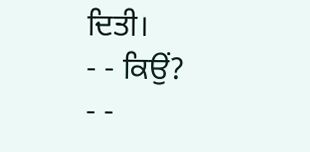ਦਿਤੀ।
- - ਕਿਉਂ?
- -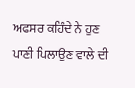ਅਫਸਰ ਕਹਿੰਦੇ ਨੇ ਹੁਣ ਪਾਣੀ ਪਿਲਾਉਣ ਵਾਲੇ ਦੀ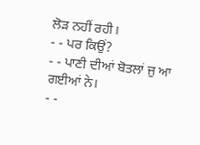ਲੋੜ ਨਹੀਂ ਰਹੀ।
- - ਪਰ ਕਿਉਂ?
- - ਪਾਣੀ ਦੀਆਂ ਬੋਤਲਾਂ ਜੁ ਆ ਗਈਆਂ ਨੇ।
- -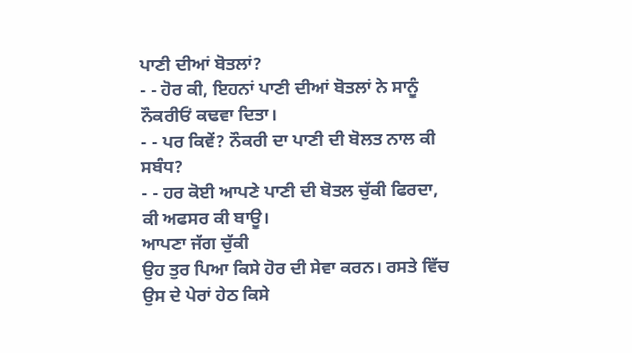ਪਾਣੀ ਦੀਆਂ ਬੋਤਲਾਂ?
- - ਹੋਰ ਕੀ, ਇਹਨਾਂ ਪਾਣੀ ਦੀਆਂ ਬੋਤਲਾਂ ਨੇ ਸਾਨੂੰ ਨੌਕਰੀਓਂ ਕਢਵਾ ਦਿਤਾ।
- - ਪਰ ਕਿਵੇਂ? ਨੌਕਰੀ ਦਾ ਪਾਣੀ ਦੀ ਬੋਲਤ ਨਾਲ ਕੀ ਸਬੰਧ?
- - ਹਰ ਕੋਈ ਆਪਣੇ ਪਾਣੀ ਦੀ ਬੋਤਲ ਚੁੱਕੀ ਫਿਰਦਾ, ਕੀ ਅਫਸਰ ਕੀ ਬਾਊ।
ਆਪਣਾ ਜੱਗ ਚੁੱਕੀ
ਉਹ ਤੁਰ ਪਿਆ ਕਿਸੇ ਹੋਰ ਦੀ ਸੇਵਾ ਕਰਨ। ਰਸਤੇ ਵਿੱਚ ਉਸ ਦੇ ਪੇਰਾਂ ਹੇਠ ਕਿਸੇ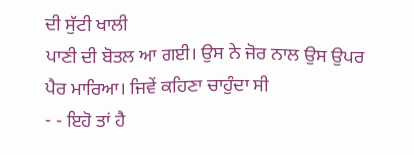ਦੀ ਸੁੱਟੀ ਖਾਲੀ
ਪਾਣੀ ਦੀ ਬੋਤਲ ਆ ਗਈ। ਉਸ ਨੇ ਜੋਰ ਨਾਲ ਉਸ ਉਪਰ ਪੈਰ ਮਾਰਿਆ। ਜਿਵੇਂ ਕਹਿਣਾ ਚਾਹੁੰਦਾ ਸੀ
- - ਇਹੋ ਤਾਂ ਹੈ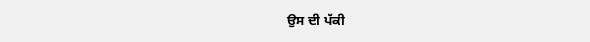ਉਸ ਦੀ ਪੱਕੀ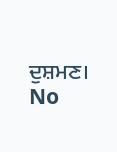ਦੁਸ਼ਮਣ।
No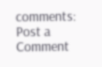comments:
Post a Comment